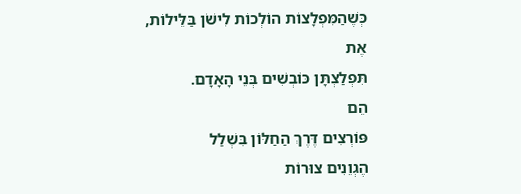כְּשֶׁהַמִּפְלָצוֹת הוֹלְכוֹת לִישֹׁן בַּלֵּילוֹת,
אֶת
תִּפְלַצְתָּן כּוֹבְשִׁים בְּנֵי הָאָדָם.
הֵם
פּוֹרְצִים דֶּרֶךְ הַחַלּוֹן בִּשְׁלַל
הֶגְוֵנִים צוּרוֹת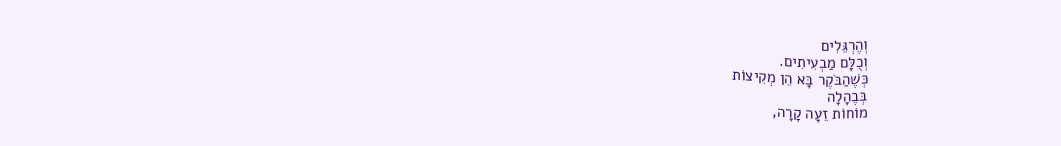וְהֶרְגֵּלִים
וְכֻלָּם מַבְעִיתִים.
כְּשֶׁהַבֹּקֶר בָּא הֵן מְקִיצוֹת
בְּבֶהָלָה
מוֹחוֹת זֵעָה קָרָה,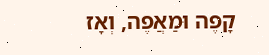קָפֶה וּמַאֲפֶה, וְאָז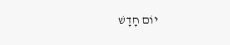יוֹם חָדָשׁ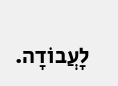לָעֲבוֹדָה.